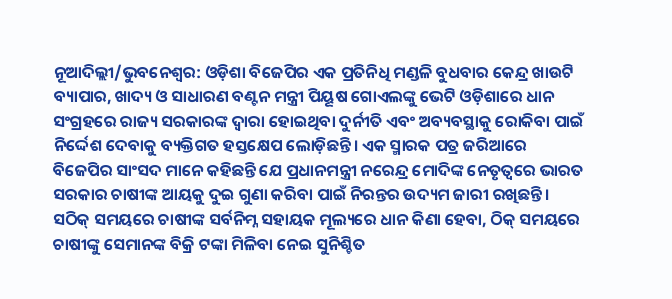ନୂଆଦିଲ୍ଲୀ/ଭୁବନେଶ୍ୱର: ଓଡ଼ିଶା ବିଜେପିର ଏକ ପ୍ରତିନିଧି ମଣ୍ଡଳି ବୁଧବାର କେନ୍ଦ୍ର ଖାଉଟି ବ୍ୟାପାର, ଖାଦ୍ୟ ଓ ସାଧାରଣ ବଣ୍ଟନ ମନ୍ତ୍ରୀ ପିୟୂଷ ଗୋଏଲଙ୍କୁ ଭେଟି ଓଡ଼ିଶାରେ ଧାନ ସଂଗ୍ରହରେ ରାଜ୍ୟ ସରକାରଙ୍କ ଦ୍ୱାରା ହୋଇଥିବା ଦୁର୍ନୀତି ଏବଂ ଅବ୍ୟବସ୍ଥାକୁ ରୋକିବା ପାଇଁ ନିର୍ଦ୍ଦେଶ ଦେବାକୁ ବ୍ୟକ୍ତିଗତ ହସ୍ତକ୍ଷେପ ଲୋଡ଼ିଛନ୍ତି। ଏକ ସ୍ମାରକ ପତ୍ର ଜରିଆରେ ବିଜେପିର ସାଂସଦ ମାନେ କହିଛନ୍ତି ଯେ ପ୍ରଧାନମନ୍ତ୍ରୀ ନରେନ୍ଦ୍ର ମୋଦିଙ୍କ ନେତୃତ୍ୱରେ ଭାରତ ସରକାର ଚାଷୀଙ୍କ ଆୟକୁ ଦୁଇ ଗୁଣା କରିବା ପାଇଁ ନିରନ୍ତର ଉଦ୍ୟମ ଜାରୀ ରଖିଛନ୍ତି। ସଠିକ୍ ସମୟରେ ଚାଷୀଙ୍କ ସର୍ବନିମ୍ନ ସହାୟକ ମୂଲ୍ୟରେ ଧାନ କିଣା ହେବା, ଠିକ୍ ସମୟରେ ଚାଷୀଙ୍କୁ ସେମାନଙ୍କ ବିକ୍ରି ଟଙ୍କା ମିଳିବା ନେଇ ସୁନିଶ୍ଚିତ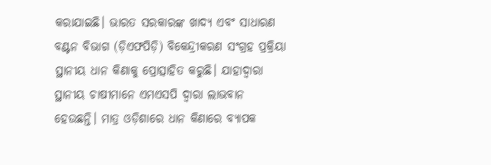କରାଯାଇଛି। ଭାରତ ସରକାରଙ୍କ ଖାଦ୍ୟ ଏବଂ ସାଧାରଣ ବଣ୍ଟନ ବିଭାଗ (ଡ଼ିଏଫପିଡ଼ି) ବିକେନ୍ଦ୍ରୀକରଣ ସଂଗ୍ରହ ପ୍ରକ୍ରିୟା ସ୍ଥାନୀୟ ଧାନ କିଣାକୁ ପ୍ରୋତ୍ସାହିତ କରୁଛି। ଯାହାଦ୍ୱାରା ସ୍ଥାନୀୟ ଚାଷୀମାନେ ଏମଏସପି ଦ୍ୱାରା ଲାଭବାନ ହେଉଛନ୍ତି। ମାତ୍ର ଓଡ଼ିଶାରେ ଧାନ କିଣାରେ ବ୍ୟାପକ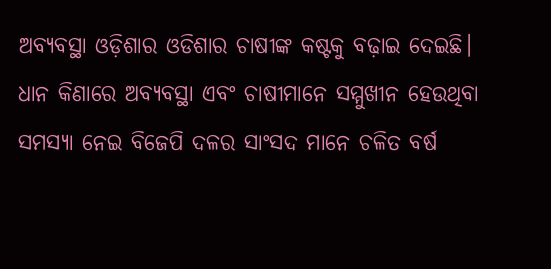ଅବ୍ୟବସ୍ଥା ଓଡ଼ିଶାର ଓଡିଶାର ଚାଷୀଙ୍କ କଷ୍ଟକୁ ବଢ଼ାଇ ଦେଇଛି। ଧାନ କିଣାରେ ଅବ୍ୟବସ୍ଥା ଏବଂ ଚାଷୀମାନେ ସମ୍ମୁଖୀନ ହେଉଥିବା ସମସ୍ୟା ନେଇ ବିଜେପି ଦଳର ସାଂସଦ ମାନେ ଚଳିତ ବର୍ଷ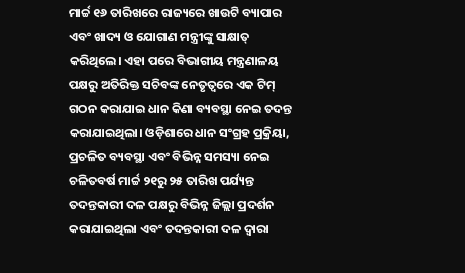ମାର୍ଚ୍ଚ ୧୬ ତାରିଖରେ ରାଜ୍ୟରେ ଖାଉଟି ବ୍ୟାପାର ଏବଂ ଖାଦ୍ୟ ଓ ଯୋଗାଣ ମନ୍ତ୍ରୀଙ୍କୁ ସାକ୍ଷାତ୍ କରିଥିଲେ। ଏହା ପରେ ବିଭାଗୀୟ ମନ୍ତ୍ରଣାଳୟ ପକ୍ଷରୁ ଅତିରିକ୍ତ ସଚିବଙ୍କ ନେତୃତ୍ୱରେ ଏକ ଟିମ୍ ଗଠନ କରାଯାଇ ଧାନ କିଣା ବ୍ୟବସ୍ଥା ନେଇ ତଦନ୍ତ କରାଯାଇଥିଲା। ଓଡ଼ିଶାରେ ଧାନ ସଂଗ୍ରହ ପ୍ରକ୍ରିୟା, ପ୍ରଚଳିତ ବ୍ୟବସ୍ଥା ଏବଂ ବିଭିନ୍ନ ସମସ୍ୟା ନେଇ ଚଳିତବର୍ଷ ମାର୍ଚ୍ଚ ୨୧ରୁ ୨୫ ତାରିଖ ପର୍ଯ୍ୟନ୍ତ ତଦନ୍ତକାରୀ ଦଳ ପକ୍ଷରୁ ବିଭିନ୍ନ ଜିଲ୍ଲା ପ୍ରଦର୍ଶନ କରାଯାଇଥିଲା ଏବଂ ତଦନ୍ତକାରୀ ଦଳ ଦ୍ୱାରା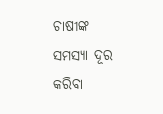ଚାଷୀଙ୍କ ସମସ୍ୟା ଦୂର କରିବା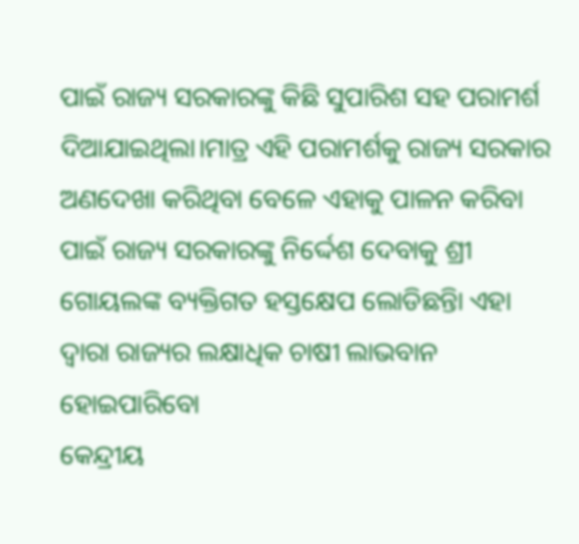ପାଇଁ ରାଜ୍ୟ ସରକାରଙ୍କୁ କିଛି ସୁପାରିଶ ସହ ପରାମର୍ଶ ଦିଆଯାଇଥିଲା।ମାତ୍ର ଏହି ପରାମର୍ଶକୁ ରାଜ୍ୟ ସରକାର ଅଣଦେଖା କରିଥିବା ବେଳେ ଏହାକୁ ପାଳନ କରିବା ପାଇଁ ରାଜ୍ୟ ସରକାରଙ୍କୁ ନିର୍ଦ୍ଦେଶ ଦେବାକୁ ଶ୍ରୀ ଗୋୟଲଙ୍କ ବ୍ୟକ୍ତିଗତ ହସ୍ତକ୍ଷେପ ଲୋଡିଛନ୍ତିା ଏହା ଦ୍ୱାରା ରାଜ୍ୟର ଲକ୍ଷାଧିକ ଚାଷୀ ଲାଭବାନ ହୋଇପାରିବୋ
କେନ୍ଦ୍ରୀୟ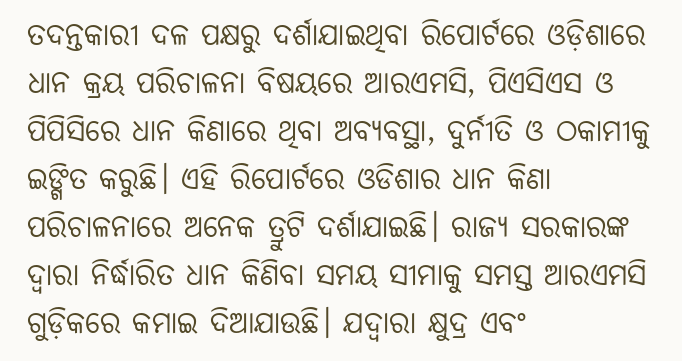ତଦନ୍ତକାରୀ ଦଳ ପକ୍ଷରୁ ଦର୍ଶାଯାଇଥିବା ରିପୋର୍ଟରେ ଓଡ଼ିଶାରେ ଧାନ କ୍ରୟ ପରିଚାଳନା ବିଷୟରେ ଆରଏମସି, ପିଏସିଏସ ଓ ପିପିସିରେ ଧାନ କିଣାରେ ଥିବା ଅବ୍ୟବସ୍ଥା, ଦୁର୍ନୀତି ଓ ଠକାମୀକୁ ଇଙ୍ଗିତ କରୁଛି। ଏହି ରିପୋର୍ଟରେ ଓଡିଶାର ଧାନ କିଣା ପରିଚାଳନାରେ ଅନେକ ତ୍ରୁଟି ଦର୍ଶାଯାଇଛି। ରାଜ୍ୟ ସରକାରଙ୍କ ଦ୍ୱାରା ନିର୍ଦ୍ଧାରିତ ଧାନ କିଣିବା ସମୟ ସୀମାକୁ ସମସ୍ତ ଆରଏମସି ଗୁଡ଼ିକରେ କମାଇ ଦିଆଯାଉଛି। ଯଦ୍ୱାରା କ୍ଷୁଦ୍ର ଏବଂ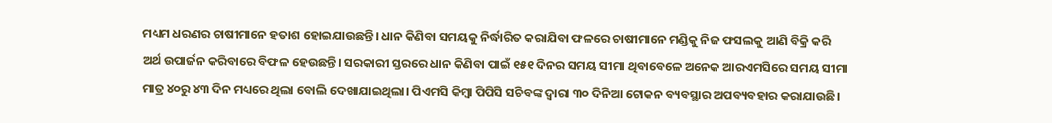ମଧ୍ୟମ ଧରଣର ଚାଷୀମାନେ ହତାଶ ହୋଇଯାଉଛନ୍ତି। ଧାନ କିଣିବା ସମୟକୁ ନିର୍ଦ୍ଧାରିତ କରାଯିବା ଫଳରେ ଚାଷୀମାନେ ମଣ୍ଡିକୁ ନିଜ ଫସଲକୁ ଆଣି ବିକ୍ରି କରି ଅର୍ଥ ଉପାର୍ଜନ କରିବାରେ ବିଫଳ ହେଉଛନ୍ତି। ସରକାରୀ ସ୍ତରରେ ଧାନ କିଣିବା ପାଇଁ ୧୫୧ ଦିନର ସମୟ ସୀମା ଥିବାବେଳେ ଅନେକ ଆରଏମସିରେ ସମୟ ସୀମା ମାତ୍ର ୪୦ରୁ ୪୩ ଦିନ ମଧ୍ୟରେ ଥିଲା ବୋଲି ଦେଖାଯାଇଥିଲା। ପିଏମସି କିମ୍ବା ପିପିସି ସଚିବଙ୍କ ଦ୍ୱାରା ୩୦ ଦିନିଆ ଟୋକନ ବ୍ୟବସ୍ଥାର ଅପବ୍ୟବହାର କରାଯାଉଛି।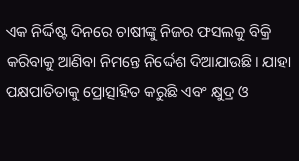ଏକ ନିର୍ଦ୍ଦିଷ୍ଟ ଦିନରେ ଚାଷୀଙ୍କୁ ନିଜର ଫସଲକୁ ବିକ୍ରି କରିବାକୁ ଆଣିବା ନିମନ୍ତେ ନିର୍ଦ୍ଦେଶ ଦିଆଯାଉଛି। ଯାହା ପକ୍ଷପାତିତାକୁ ପ୍ରୋତ୍ସାହିତ କରୁଛି ଏବଂ କ୍ଷୁଦ୍ର ଓ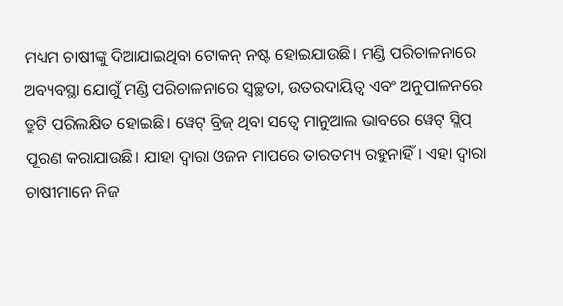ମଧ୍ୟମ ଚାଷୀଙ୍କୁ ଦିଆଯାଇଥିବା ଟୋକନ୍ ନଷ୍ଟ ହୋଇଯାଉଛି। ମଣ୍ଡି ପରିଚାଳନାରେ ଅବ୍ୟବସ୍ଥା ଯୋଗୁଁ ମଣ୍ଡି ପରିଚାଳନାରେ ସ୍ୱଚ୍ଛତା, ଉତରଦାୟିତ୍ୱ ଏବଂ ଅନୁପାଳନରେ ତ୍ରୁଟି ପରିଲକ୍ଷିତ ହୋଇଛି। ୱେଟ୍ ବ୍ରିଜ୍ ଥିବା ସତ୍ୱେ ମାନୁଆଲ ଭାବରେ ୱେଟ୍ ସ୍ଲିପ୍ ପୂରଣ କରାଯାଉଛି। ଯାହା ଦ୍ୱାରା ଓଜନ ମାପରେ ତାରତମ୍ୟ ରହୁନାହିଁ। ଏହା ଦ୍ୱାରା ଚାଷୀମାନେ ନିଜ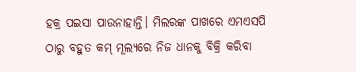ହକ୍ର ପଇସା ପାଉନାହାନ୍ତି। ମିଲରଙ୍କ ପାଖରେ ଏମଏସପି ଠାରୁ ବହୁତ କମ୍ ମୂଲ୍ୟରେ ନିଜ ଧାନକୁ ବିକ୍ରି କରିବା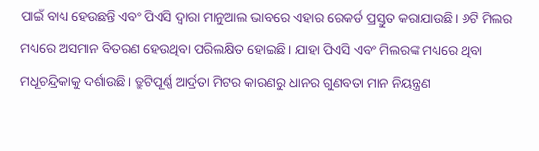ପାଇଁ ବାଧ୍ୟ ହେଉଛନ୍ତି ଏବଂ ପିଏସି ଦ୍ୱାରା ମାନୁଆଲ ଭାବରେ ଏହାର ରେକର୍ଡ ପ୍ରସ୍ତୁତ କରାଯାଉଛି। ୬ଟି ମିଲର ମଧ୍ୟରେ ଅସମାନ ବିତରଣ ହେଉଥିବା ପରିଲକ୍ଷିତ ହୋଇଛି। ଯାହା ପିଏସି ଏବଂ ମିଲରଙ୍କ ମଧ୍ୟରେ ଥିବା ମଧୂଚନ୍ଦ୍ରିକାକୁ ଦର୍ଶାଉଛି। ତ୍ରୁଟିପୂର୍ଣ୍ଣ ଆର୍ଦ୍ରତା ମିଟର କାରଣରୁ ଧାନର ଗୁଣବତା ମାନ ନିୟନ୍ତ୍ରଣ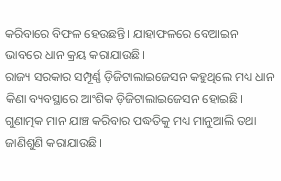କରିବାରେ ବିଫଳ ହେଉଛନ୍ତି। ଯାହାଫଳରେ ବେଆଇନ ଭାବରେ ଧାନ କ୍ରୟ କରାଯାଉଛି।
ରାଜ୍ୟ ସରକାର ସମ୍ପୂର୍ଣ୍ଣ ଡ଼ିଜିଟାଲାଇଜେସନ କହୁଥିଲେ ମଧ୍ୟ ଧାନ କିଣା ବ୍ୟବସ୍ଥାରେ ଆଂଶିକ ଡ଼ିଜିଟାଲାଇଜେସନ ହୋଇଛି। ଗୁଣାତ୍ମକ ମାନ ଯାଞ୍ଚ କରିବାର ପଦ୍ଧତିକୁ ମଧ୍ୟ ମାନୁଆଲି ତଥା ଜାଣିଶୁଣି କରାଯାଉଛି।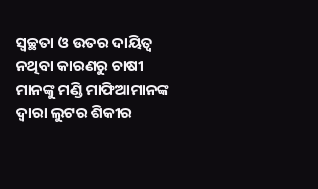ସ୍ୱଚ୍ଛତା ଓ ଉତର ଦାୟିତ୍ୱ ନଥିବା କାରଣରୁ ଚାଷୀ ମାନଙ୍କୁ ମଣ୍ଡି ମାଫିଆମାନଙ୍କ ଦ୍ୱାରା ଲୁଟର ଶିକୀର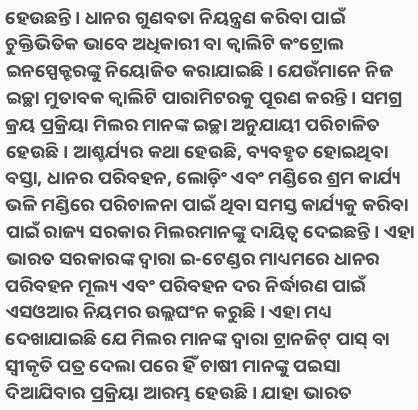ହେଉଛନ୍ତି। ଧାନର ଗୁଣବତା ନିୟନ୍ତ୍ରଣ କରିବା ପାଇଁ ଚୁକ୍ତିଭିତିକ ଭାବେ ଅଧିକାରୀ ବା କ୍ୱାଲିଟି କଂଟ୍ରୋଲ ଇନସ୍ପେକ୍ଟରଙ୍କୁ ନିୟୋଜିତ କରାଯାଇଛି। ଯେଉଁମାନେ ନିଜ ଇଚ୍ଛା ମୁତାବକ କ୍ୱାଲିଟି ପାରାମିଟରକୁ ପୂରଣ କରନ୍ତି। ସମଗ୍ର କ୍ରୟ ପ୍ରକ୍ରିୟା ମିଲର ମାନଙ୍କ ଇଚ୍ଛା ଅନୁଯାୟୀ ପରିଚାଳିତ ହେଉଛି। ଆଶ୍ଚର୍ଯ୍ୟର କଥା ହେଉଛି, ବ୍ୟବହୃତ ହୋଇଥିବା ବସ୍ତା, ଧାନର ପରିବହନ, ଲୋଡ଼ିଂ ଏବଂ ମଣ୍ଡିରେ ଶ୍ରମ କାର୍ଯ୍ୟ ଭଳି ମଣ୍ଡିରେ ପରିଚାଳନା ପାଇଁ ଥିବା ସମସ୍ତ କାର୍ଯ୍ୟକୁ କରିବା ପାଇଁ ରାଜ୍ୟ ସରକାର ମିଲରମାନଙ୍କୁ ଦାୟିତ୍ୱ ଦେଇଛନ୍ତି। ଏହା ଭାରତ ସରକାରଙ୍କ ଦ୍ୱାରା ଇ-ଟେଣ୍ଡର ମାଧ୍ୟମରେ ଧାନର ପରିବହନ ମୂଲ୍ୟ ଏବଂ ପରିବହନ ଦର ନିର୍ଦ୍ଧାରଣ ପାଇଁ ଏସଓଆର ନିୟମର ଉଲ୍ଲଘଂନ କରୁଛି। ଏହା ମଧ୍ୟ ଦେଖାଯାଇଛି ଯେ ମିଲର ମାନଙ୍କ ଦ୍ୱାରା ଟ୍ରାନଜିଟ୍ ପାସ୍ ବା ସ୍ୱୀକୃତି ପତ୍ର ଦେଲା ପରେ ହିଁ ଚାଷୀ ମାନଙ୍କୁ ପଇସା ଦିଆଯିବାର ପ୍ରକ୍ରିୟା ଆରମ୍ଭ ହେଉଛି। ଯାହା ଭାରତ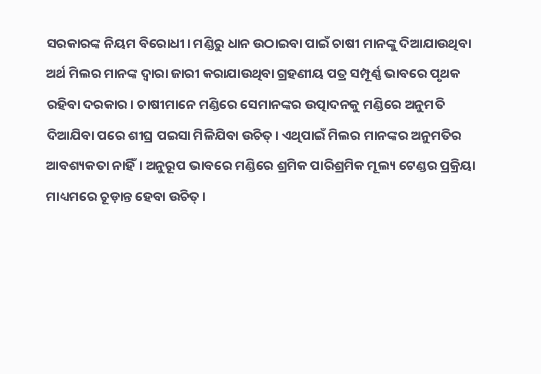ସରକାରଙ୍କ ନିୟମ ବିରୋଧୀ। ମଣ୍ଡିରୁ ଧାନ ଉଠାଇବା ପାଇଁ ଚାଷୀ ମାନଙ୍କୁ ଦିଆଯାଉଥିବା ଅର୍ଥ ମିଲର ମାନଙ୍କ ଦ୍ୱାରା ଜାରୀ କରାଯାଉଥିବା ଗ୍ରହଣୀୟ ପତ୍ର ସମ୍ପୂର୍ଣ୍ଣ ଭାବରେ ପୃଥକ ରହିବା ଦରକାର। ଚାଷୀମାନେ ମଣ୍ଡିରେ ସେମାନଙ୍କର ଉତ୍ପାଦନକୁ ମଣ୍ଡିରେ ଅନୁମତି ଦିଆଯିବା ପରେ ଶୀଘ୍ର ପଇସା ମିଳିଯିବା ଉଚିତ୍। ଏଥିପାଇଁ ମିଲର ମାନଙ୍କର ଅନୁମତିର ଆବଶ୍ୟକତା ନାହିଁ। ଅନୁରୂପ ଭାବରେ ମଣ୍ଡିରେ ଶ୍ରମିକ ପାରିଶ୍ରମିକ ମୂଲ୍ୟ ଟେଣ୍ଡର ପ୍ରକ୍ରିୟା ମାଧ୍ୟମରେ ଚୂଡ଼ାନ୍ତ ହେବା ଉଚିତ୍।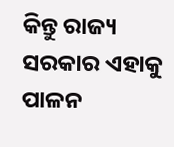କିନ୍ତୁ ରାଜ୍ୟ ସରକାର ଏହାକୁ ପାଳନ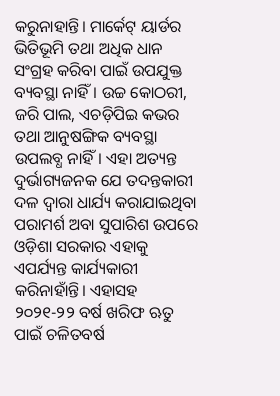କରୁନାହାନ୍ତି। ମାର୍କେଟ୍ ୟାର୍ଡର ଭିତିଭୂମି ତଥା ଅଧିକ ଧାନ ସଂଗ୍ରହ କରିବା ପାଇଁ ଉପଯୁକ୍ତ ବ୍ୟବସ୍ଥା ନାହିଁ। ଉଚ୍ଚ କୋଠରୀ, ଜରି ପାଲ, ଏଚଡ଼ିପିଇ କଭର ତଥା ଆନୁଷଙ୍ଗିକ ବ୍ୟବସ୍ଥା ଉପଲବ୍ଧ ନାହିଁ। ଏହା ଅତ୍ୟନ୍ତ ଦୁର୍ଭାଗ୍ୟଜନକ ଯେ ତଦନ୍ତକାରୀ ଦଳ ଦ୍ୱାରା ଧାର୍ଯ୍ୟ କରାଯାଇଥିବା ପରାମର୍ଶ ଅବା ସୁପାରିଶ ଉପରେ ଓଡ଼ିଶା ସରକାର ଏହାକୁ ଏପର୍ଯ୍ୟନ୍ତ କାର୍ଯ୍ୟକାରୀ କରିନାହାଁନ୍ତି। ଏହାସହ ୨୦୨୧-୨୨ ବର୍ଷ ଖରିଫ ଋତୁ ପାଇଁ ଚଳିତବର୍ଷ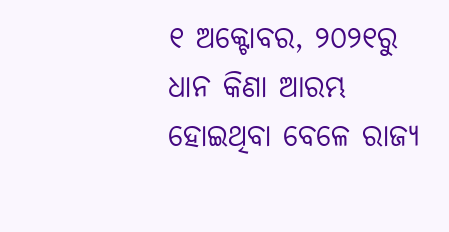୧ ଅକ୍ଟୋବର, ୨୦୨୧ରୁ ଧାନ କିଣା ଆରମ୍ଭ ହୋଇଥିବା ବେଳେ ରାଜ୍ୟ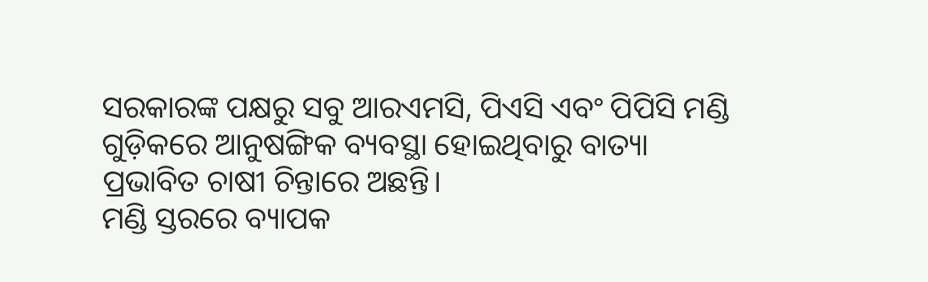ସରକାରଙ୍କ ପକ୍ଷରୁ ସବୁ ଆରଏମସି, ପିଏସି ଏବଂ ପିପିସି ମଣ୍ଡି ଗୁଡ଼ିକରେ ଆନୁଷଙ୍ଗିକ ବ୍ୟବସ୍ଥା ହୋଇଥିବାରୁ ବାତ୍ୟା ପ୍ରଭାବିତ ଚାଷୀ ଚିନ୍ତାରେ ଅଛନ୍ତି।
ମଣ୍ଡି ସ୍ତରରେ ବ୍ୟାପକ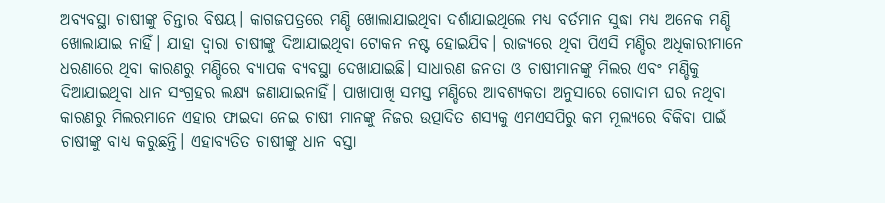ଅବ୍ୟବସ୍ଥା ଚାଷୀଙ୍କୁ ଚିନ୍ତାର ବିଷୟ। କାଗଜପତ୍ରରେ ମଣ୍ଡି ଖୋଲାଯାଇଥିବା ଦର୍ଶାଯାଇଥିଲେ ମଧ୍ୟ ବର୍ତମାନ ସୁଦ୍ଧା ମଧ୍ୟ ଅନେକ ମଣ୍ଡି ଖୋଲାଯାଇ ନାହିଁ। ଯାହା ଦ୍ୱାରା ଚାଷୀଙ୍କୁ ଦିଆଯାଇଥିବା ଟୋକନ ନଷ୍ଟ ହୋଇଯିବ। ରାଜ୍ୟରେ ଥିବା ପିଏସି ମଣ୍ଡିର ଅଧିକାରୀମାନେ ଧରଣାରେ ଥିବା କାରଣରୁ ମଣ୍ଡିରେ ବ୍ୟାପକ ବ୍ୟବସ୍ଥା ଦେଖାଯାଇଛି। ସାଧାରଣ ଜନତା ଓ ଚାଷୀମାନଙ୍କୁ ମିଲର ଏବଂ ମଣ୍ଡିକୁ ଦିଆଯାଇଥିବା ଧାନ ସଂଗ୍ରହର ଲକ୍ଷ୍ୟ ଜଣାଯାଇନାହିଁ। ପାଖାପାଖି ସମସ୍ତ ମଣ୍ଡିରେ ଆବଶ୍ୟକତା ଅନୁସାରେ ଗୋଦାମ ଘର ନଥିବା କାରଣରୁ ମିଲରମାନେ ଏହାର ଫାଇଦା ନେଇ ଚାଷୀ ମାନଙ୍କୁ ନିଜର ଉତ୍ପାଦିତ ଶସ୍ୟକୁ ଏମଏସପିରୁ କମ ମୂଲ୍ୟରେ ବିକିବା ପାଇଁ ଚାଷୀଙ୍କୁ ବାଧ୍ୟ କରୁଛନ୍ତି। ଏହାବ୍ୟତିତ ଚାଷୀଙ୍କୁ ଧାନ ବସ୍ତା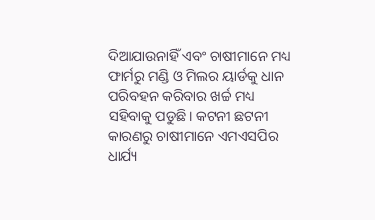ଦିଆଯାଉନାହିଁ ଏବଂ ଚାଷୀମାନେ ମଧ୍ୟ ଫାର୍ମରୁ ମଣ୍ଡି ଓ ମିଲର ୟାର୍ଡକୁ ଧାନ ପରିବହନ କରିବାର ଖର୍ଚ୍ଚ ମଧ୍ୟ ସହିବାକୁ ପଡୁଛି। କଟନୀ ଛଟନୀ କାରଣରୁ ଚାଷୀମାନେ ଏମଏସପିର ଧାର୍ଯ୍ୟ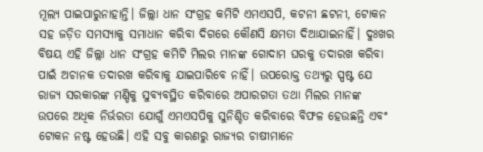ମୂଲ୍ୟ ପାଇପାରୁନାହାନ୍ତି। ଜିଲ୍ଲା ଧାନ ସଂଗ୍ରହ କମିଟି ଏମଏସପି, କଟନୀ ଛଟନୀ, ଟୋକନ ସହ ଜଡ଼ିତ ସମସ୍ୟାକୁ ସମାଧାନ କରିବା ଦିଗରେ କୌଣସି କ୍ଷମତା ଦିଆଯାଇନାହିଁ। ଦୁଃଖର ବିଷୟ ଏହି ଜିଲ୍ଲା ଧାନ ସଂଗ୍ରହ କମିଟି ମିଲର ମାନଙ୍କ ଗୋଦାମ ଘରକୁ ତଦାରଖ କରିବା ପାଇଁ ଅଚାନକ ତଦାରଖ କରିବାକୁ ଯାଇପାରିବେ ନାହିଁ। ଉପରୋକ୍ତ ତଥ୍ୟରୁ ସ୍ପଷ୍ଟ ଯେ ରାଜ୍ୟ ସରକାରଙ୍କ ମଣ୍ଡିକୁ ସୁବ୍ୟବସ୍ଥିତ କରିବାରେ ଅପାରଗତା ତଥା ମିଲର ମାନଙ୍କ ଉପରେ ଅଧିକ ନିର୍ଭରତା ଯୋଗୁଁ ଏମଏସପିକୁ ସୁନିଶ୍ଚିତ କରିବାରେ ବିଫଳ ହେଉଛନ୍ତି ଏବଂ ଟୋକନ ନଷ୍ଟ ହେଉଛି। ଏହି ସବୁ କାରଣରୁ ରାଜ୍ୟର ଚାଷୀମାନେ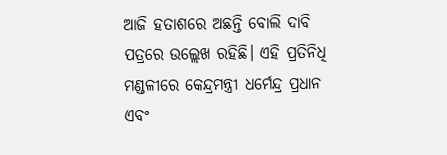ଆଜି ହତାଶରେ ଅଛନ୍ତି ବୋଲି ଦାବି ପତ୍ରରେ ଉଲ୍ଲେଖ ରହିଛି। ଏହି ପ୍ରତିନିଧି ମଣ୍ଡଳୀରେ କେନ୍ଦ୍ରମନ୍ତ୍ରୀ ଧର୍ମେନ୍ଦ୍ର ପ୍ରଧାନ ଏବଂ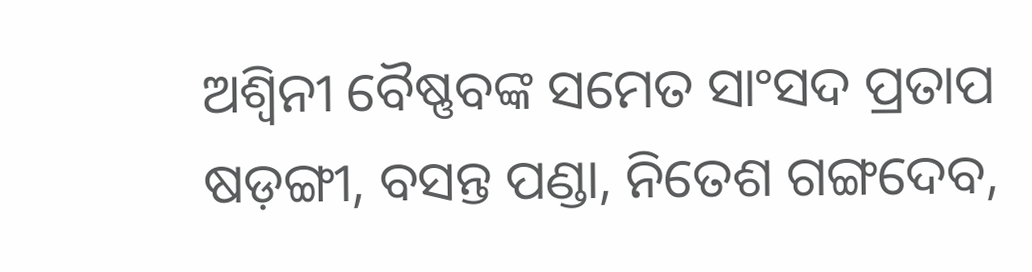ଅଶ୍ୱିନୀ ବୈଷ୍ଣବଙ୍କ ସମେତ ସାଂସଦ ପ୍ରତାପ ଷଡ଼ଙ୍ଗୀ, ବସନ୍ତ ପଣ୍ଡା, ନିତେଶ ଗଙ୍ଗଦେବ,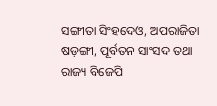ସଙ୍ଗୀତା ସିଂହଦେଓ, ଅପରାଜିତା ଷଡ଼ଙ୍ଗୀ, ପୂର୍ବତନ ସାଂସଦ ତଥା ରାଜ୍ୟ ବିଜେପି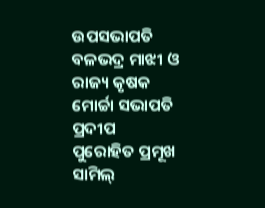ଉପସଭାପତି ବଳଭଦ୍ର ମାଝୀ ଓ ରାଜ୍ୟ କୃଷକ ମୋର୍ଚ୍ଚା ସଭାପତି ପ୍ରଦୀପ ପୁରୋହିତ ପ୍ରମୂଖ ସାମିଲ୍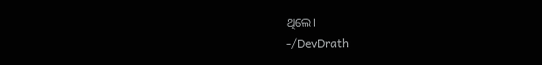ଥିଲେ।
-/DevDrath